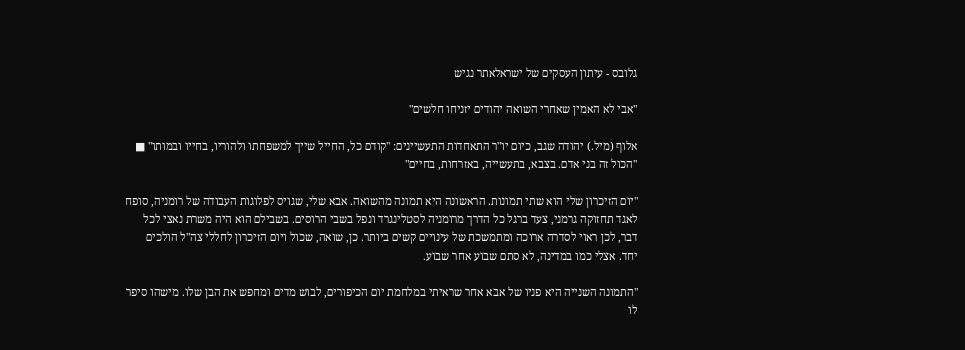גלובס - עיתון העסקים של ישראלאתר נגיש

"אבי לא האמין שאחרי השואה יהודים יזניחו חלשים"

אלוף (מיל.) יהודה שגב, כיום יו"ר התאחדות התעשיינים: "קודם כל, החייל שייך למשפחתו ולהוריו, בחייו ובמותו" ■ "הכול זה בני אדם. בצבא, בתעשייה, באזרחות, בחיים"

"יום הזיכרון שלי הוא שתי תמונות. הראשונה היא תמונה מהשואה. אבא שלי, שגויס לפלוגות העבודה של רומניה, סופח לאגד תחזוקה גרמני, צעד ברגל כל הדרך מרומניה לסטלינגרד ונפל בשבי הרוסים. בשבילם הוא היה משרת נאצי לכל דבר, לכן ראוי לסדרה ארוכה ומתמשכת של עינויים קשים ביותר. כן, שואה, שכול ויום הזיכרון לחללי צה"ל הולכים יחד. אצלי כמו במדינה, לא סתם שבוע אחר שבוע.

"התמונה השנייה היא פניו של אבא אחר שראיתי במלחמת יום הכיפורים, לבוש מדים ומחפש את הבן שלו. מישהו סיפר לו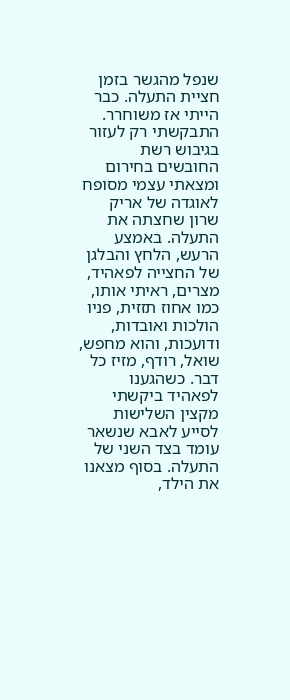שנפל מהגשר בזמן חציית התעלה. כבר הייתי אז משוחרר. התבקשתי רק לעזור בגיבוש רשת החובשים בחירום ומצאתי עצמי מסופח לאוגדה של אריק שרון שחצתה את התעלה. באמצע הרעש, הלחץ והבלגן של החצייה לפאהיד, מצרים, ראיתי אותו, כמו אחוז תזזית, פניו הולכות ואובדות, ודועכות, והוא מחפש, שואל, רודף, מזיז כל דבר. כשהגענו לפאהיד ביקשתי מקצין השלישות לסייע לאבא שנשאר עומד בצד השני של התעלה. בסוף מצאנו את הילד,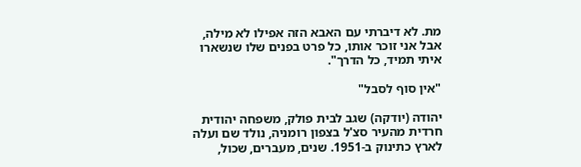מת. לא דיברתי עם האבא הזה אפילו לא מילה, אבל אני זוכר אותו, כל פרט בפנים שלו שנשארו איתי תמיד, כל הדרך".

"אין סוף לסבל"

יהודה (יודקה) שגב לבית פולק, משפחה יהודית חרדית מהעיר סצ'ל בצפון רומניה, נולד שם ועלה לארץ כתינוק ב-1951. שנים, מעברים, שכול,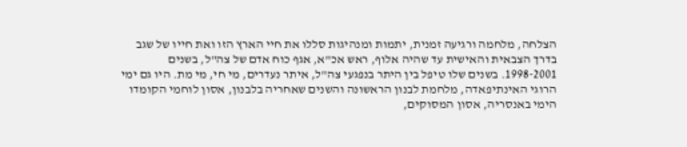הצלחה, מלחמה ורגיעה זמנית, יתמות ומנהיגות סללו את חיי הארץ הזו ואת חייו של שגב בדרך הצבאית והאישית עד שהיה אלוף, ראש אכ"א, אגף כוח אדם של צה"ל, בשנים 1998-2001. בשנים שלו טיפל בין היתר בנפגעי צה"ל, איתר נעדרים, מי חי, מי מת. היו גם ימי הרוגי האינתיפאדה, מלחמת לבנון הראשונה והשנים שאחריה בלבנון, אסון לוחמי הקומדו הימי באנסריה, אסון המסוקים,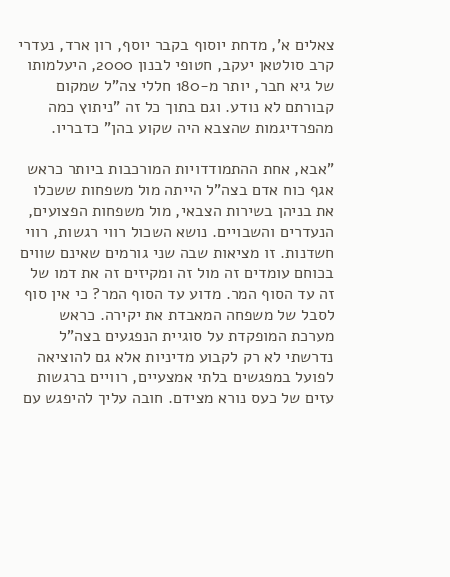צאלים א', מדחת יוסוף בקבר יוסף, רון ארד, נעדרי קרב סולטאן יעקב, חטופי לבנון 2000, היעלמותו של גיא חבר, יותר מ-180 חללי צה"ל שמקום קבורתם לא נודע. וגם בתוך כל זה "ניתוץ כמה מהפרדיגמות שהצבא היה שקוע בהן" כדבריו.

"אבא, אחת ההתמודדויות המורכבות ביותר כראש אגף כוח אדם בצה"ל הייתה מול משפחות ששכלו את בניהן בשירות הצבאי, מול משפחות הפצועים, הנעדרים והשבויים. נושא השכול רווי רגשות, רווי חשדנות. זו מציאות שבה שני גורמים שאינם שווים בכוחם עומדים זה מול זה ומקיזים זה את דמו של זה עד הסוף המר. מדוע עד הסוף המר? כי אין סוף לסבל של משפחה המאבדת את יקירה. כראש מערכת המופקדת על סוגיית הנפגעים בצה"ל נדרשתי לא רק לקבוע מדיניות אלא גם להוציאה לפועל במפגשים בלתי אמצעיים, רוויים ברגשות עזים של כעס נורא מצידם. חובה עליך להיפגש עם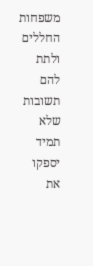משפחות החללים ולתת להם תשובות שלא תמיד יספקו את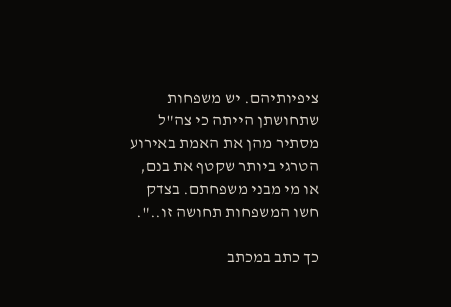ציפיותיהם. יש משפחות שתחושתן הייתה כי צה"ל מסתיר מהן את האמת באירוע הטרגי ביותר שקטף את בנם, או מי מבני משפחתם. בצדק חשו המשפחות תחושה זו..".

כך כתב במכתב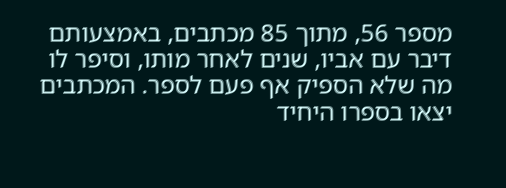מספר 56, מתוך 85 מכתבים, באמצעותם דיבר עם אביו, שנים לאחר מותו, וסיפר לו מה שלא הספיק אף פעם לספר. המכתבים יצאו בספרו היחיד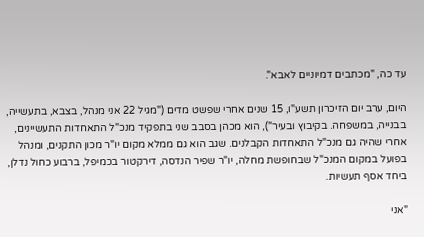עד כה, "מכתבים דמיוניים לאבא".

היום, ערב יום הזיכרון תשע"ו, 15 שנים אחרי שפשט מדים ("מגיל 22 אני מנהל, בצבא, בתעשייה, בבנייה, במשפחה. בקיבוץ ובעיר"), הוא מכהן בסבב שני בתפקיד מנכ"ל התאחדות התעשיינים, אחרי שהיה גם מנכ"ל התאחדות הקבלנים. שגב הוא גם ממלא מקום יו"ר מכון התקנים, ומנהל בפועל במקום המנכ"ל שבחופשת מחלה, יו"ר שפיר הנדסה, דירקטור בכמיפל, ברבוע כחול נדלן, ביחד אסף תעשיות.

"אני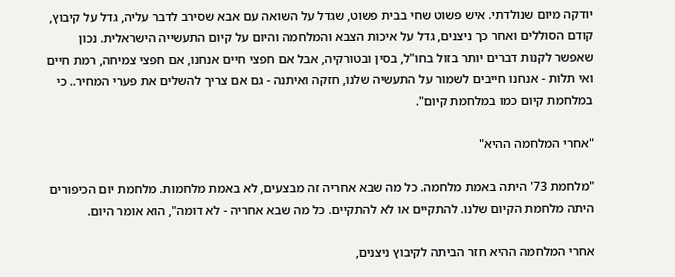יודקה מיום שנולדתי. איש פשוט שחי בבית פשוט, שגדל על השואה עם אבא שסירב לדבר עליה, גדל על קיבוץ, קודם הסוללים ואחר כך ניצנים, גדל על איכות הצבא והמלחמה והיום על קיום התעשייה הישראלית. נכון שאפשר לקנות דברים יותר בזול בחו"ל, בסין ובטורקיה, אבל אם חפצי חיים אנחנו, אם חפצי צמיחה, רמת חיים ואי תלות - אנחנו חייבים לשמור על התעשיה שלנו, חזקה ואיתנה - גם אם צריך להשלים את פערי המחיר.. כי במלחמת קיום כמו במלחמת קיום".

"אחרי המלחמה ההיא"

"מלחמת 73' היתה באמת מלחמה. כל מה שבא אחריה זה מבצעים, לא באמת מלחמות. מלחמת יום הכיפורים היתה מלחמת הקיום שלנו. להתקיים או לא להתקיים. כל מה שבא אחריה - לא דומה", הוא אומר היום.

אחרי המלחמה ההיא חזר הביתה לקיבוץ ניצנים,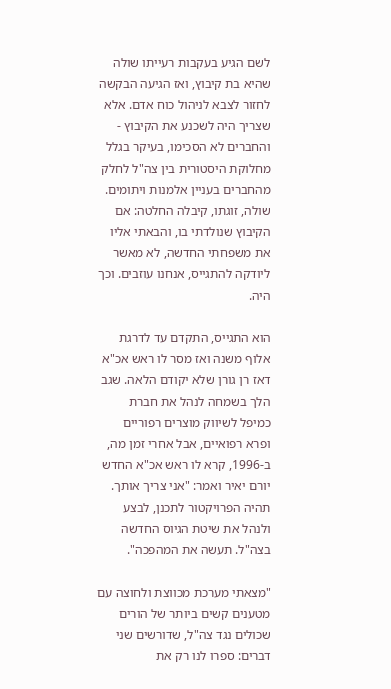לשם הגיע בעקבות רעייתו שולה שהיא בת קיבוץ, ואז הגיעה הבקשה לחזור לצבא לניהול כוח אדם. אלא שצריך היה לשכנע את הקיבוץ - והחברים לא הסכימו, בעיקר בגלל מחלוקת היסטורית בין צה"ל לחלק מהחברים בעניין אלמנות ויתומים. שולה, זוגתו, קיבלה החלטה: אם הקיבוץ שנולדתי בו, והבאתי אליו את משפחתי החדשה, לא מאשר ליודקה להתגייס, אנחנו עוזבים. וכך היה.

הוא התגייס, התקדם עד לדרגת אלוף משנה ואז מסר לו ראש אכ"א דאז רן גורן שלא יקודם הלאה. שגב הלך בשמחה לנהל את חברת כמיפל לשיווק מוצרים רפוריים ופרא רפואיים, אבל אחרי זמן מה, ב-1996, קרא לו ראש אכ"א החדש יורם יאיר ואמר: "אני צריך אותך. תהיה הפרויקטור לתכנן, לבצע ולנהל את שיטת הגיוס החדשה בצה"ל. תעשה את המהפכה".

"מצאתי מערכת מכווצת ולחוצה עם מטענים קשים ביותר של הורים שכולים נגד צה"ל, שדורשים שני דברים: ספרו לנו רק את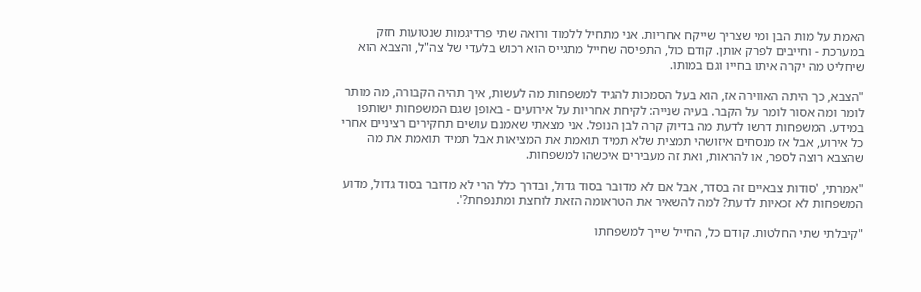האמת על מות הבן ומי שצריך שייקח אחריות. אני מתחיל ללמוד ורואה שתי פרדיגמות שנטועות חזק במערכת - וחייבים לפרק אותן. קודם כול, התפיסה שחייל מתגייס הוא רכוש בלעדי של צה"ל, והצבא הוא שיחליט מה יקרה איתו בחייו וגם במותו.

"הצבא, כך היתה האווירה אז, הוא בעל הסמכות להגיד למשפחות מה לעשות, איך תהיה הקבורה, מה מותר לומר ומה אסור לומר על הקבר. בעיה שנייה: לקיחת אחריות על אירועים - באופן שגם המשפחות ישותפו במידע. המשפחות דרשו לדעת מה בדיוק קרה לבן הנופל. אני מצאתי שאמנם עושים תחקירים רציניים אחרי כל אירוע, אבל אז מנסחים איזושהי תמצית שלא תמיד תואמת את המציאות אבל תמיד תואמת את מה שהצבא רוצה לספר, או להראות, ואת זה מעבירים איכשהו למשפחות.

"אמרתי, 'סודות צבאיים זה בסדר, אבל אם לא מדובר בסוד גדול, ובדרך כלל הרי לא מדובר בסוד גדול, מדוע המשפחות לא זכאיות לדעת? למה להשאיר את הטראומה הזאת לוחצת ומתנפחת?'.

"קיבלתי שתי החלטות. קודם כל, החייל שייך למשפחתו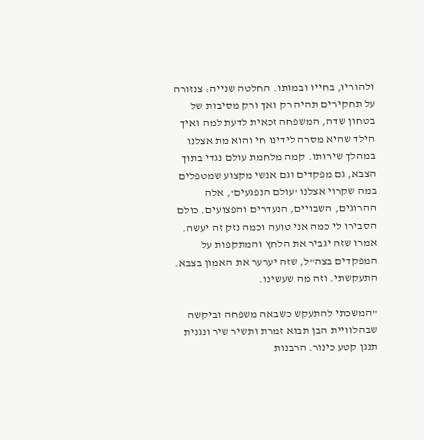ולהוריו, בחייו ובמותו. החלטה שנייה: צנזורה על תחקירים תהיה רק ואך ורק מסיבות של בטחון שדה, המשפחה זכאית לדעת למה ואיך הילד שהיא מסרה לידינו חי והוא מת אצלנו במהלך שירותו. קמה מלחמת עולם נגדי בתוך הצבא, גם מפקדים וגם אנשי מקצוע שמטפלים במה שקרוי אצלנו 'עולם הנפגעים', אלה ההרוגים, השבויים, הנעדרים והפצועים. כולם הסבירו לי כמה אני טועה וכמה נזק זה יעשה. אמרו שזה יגביר את הלחץ והמתקפות על המפקדים בצה"ל, שזה יערער את האמון בצבא. התעקשתי. וזה מה שעשינו.

"המשכתי להתעקש כשבאה משפחה וביקשה שבהלוויית הבן תבוא זמרת ותשיר שיר ונגנית תנגן קטע כינור. הרבנות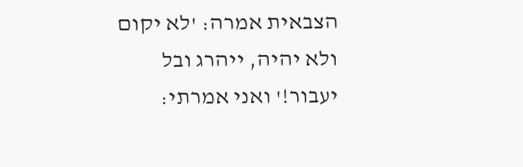הצבאית אמרה: 'לא יקום ולא יהיה, ייהרג ובל יעבור!' ואני אמרתי: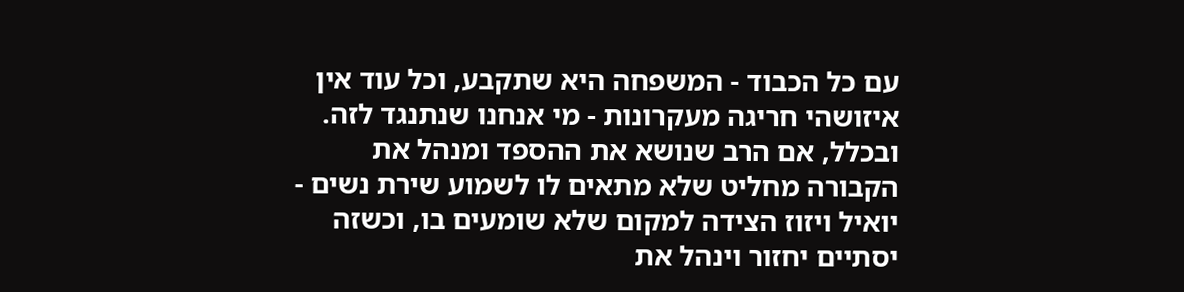עם כל הכבוד - המשפחה היא שתקבע, וכל עוד אין איזושהי חריגה מעקרונות - מי אנחנו שנתנגד לזה. ובכלל, אם הרב שנושא את ההספד ומנהל את הקבורה מחליט שלא מתאים לו לשמוע שירת נשים - יואיל ויזוז הצידה למקום שלא שומעים בו, וכשזה יסתיים יחזור וינהל את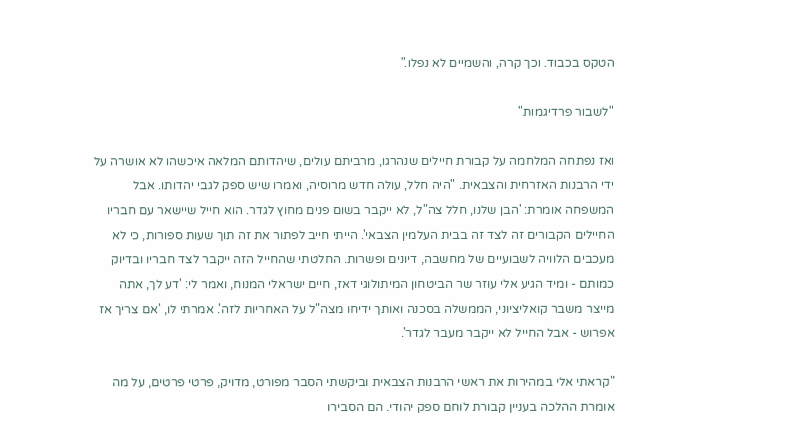הטקס בכבוד. וכך קרה, והשמיים לא נפלו."

"לשבור פרדיגמות"

ואז נפתחה המלחמה על קבורת חיילים שנהרגו, מרביתם עולים, שיהדותם המלאה איכשהו לא אושרה על ידי הרבנות האזרחית והצבאית. "היה חלל, עולה חדש מרוסיה, ואמרו שיש ספק לגבי יהדותו. אבל המשפחה אומרת: 'הבן שלנו, חלל צה"ל, לא ייקבר בשום פנים מחוץ לגדר. הוא חייל שיישאר עם חבריו החיילים הקבורים זה לצד זה בבית העלמין הצבאי'. הייתי חייב לפתור את זה תוך שעות ספורות, כי לא מעכבים הלוויה לשבועיים של מחשבה, דיונים ופשרות. החלטתי שהחייל הזה ייקבר לצד חבריו ובדיוק כמותם - ומיד הגיע אלי עוזר שר הביטחון המיתולוגי דאז, חיים ישראלי המנוח, ואמר לי: 'דע לך, אתה מייצר משבר קואליציוני, הממשלה בסכנה ואותך ידיחו מצה"ל על האחריות לזה'. אמרתי לו, 'אם צריך אז אפרוש - אבל החייל לא ייקבר מעבר לגדר'.

"קראתי אלי במהירות את ראשי הרבנות הצבאית וביקשתי הסבר מפורט, מדויק, פרטי פרטים, על מה אומרת ההלכה בעניין קבורת לוחם ספק יהודי. הם הסבירו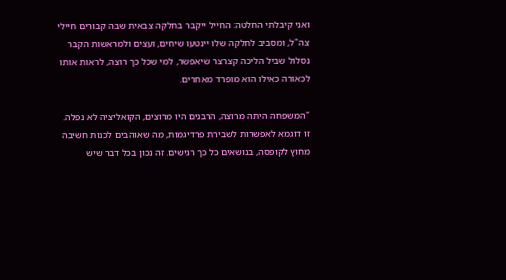ואני קיבלתי החלטה: החייל ייקבר בחלקה צבאית שבה קבורים חיילי צה"ל, ומסביב לחלקה שלו יינטעו שיחים, ועצים ולמראשות הקבר נסלול שביל הליכה קצרצר שיאפשר, למי שכל כך רוצה, לראות אותו לכאורה כאילו הוא מופרד מאחרים.

"המשפחה היתה מרוצה, הרבנים היו מרוצים, הקואליציה לא נפלה. זו דוגמא לאפשרות לשבירת פרדיגמות, מה שאוהבים לכנות חשיבה מחוץ לקופסה, בנושאים כל כך רגישים. זה נכון בכל דבר שיש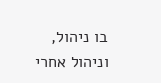בו ניהול, וניהול אחרי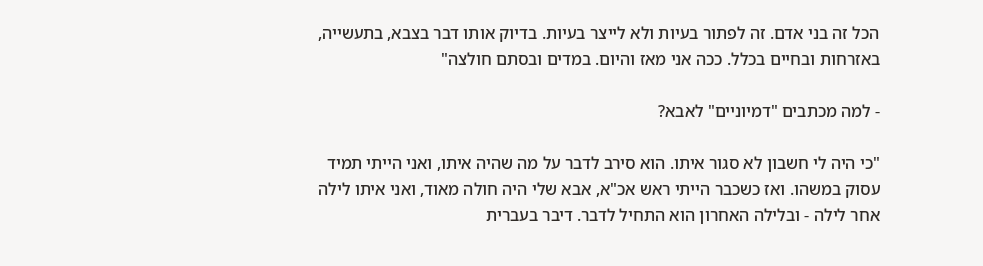הכל זה בני אדם. זה לפתור בעיות ולא לייצר בעיות. בדיוק אותו דבר בצבא, בתעשייה, באזרחות ובחיים בכלל. ככה אני מאז והיום. במדים ובסתם חולצה"

- למה מכתבים "דמיוניים" לאבא?

"כי היה לי חשבון לא סגור איתו. הוא סירב לדבר על מה שהיה איתו, ואני הייתי תמיד עסוק במשהו. ואז כשכבר הייתי ראש אכ"א, אבא שלי היה חולה מאוד, ואני איתו לילה אחר לילה - ובלילה האחרון הוא התחיל לדבר. דיבר בעברית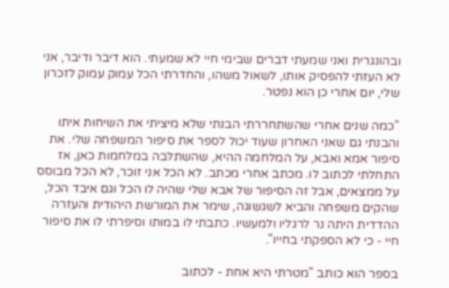ובהונגרית ואני שמעתי דברים שבימי חיי לא שמעתי. הוא דיבר ודיבר, אני לא העזתי להפסיק אותו, לשאול משהו, והחדרתי הכל עמוק עמוק לזכרון שלי, יום אחרי כן הוא נפטר.

"כמה שנים אחרי שהשתחררתי הבנתי שלא מיציתי את השיחות איתו והבנתי גם שאני האחרון שעוד יכול לספר את סיפור המשפחה שלי. את סיפור אמא ואבא, על המלחמה ההיא, שהשתלבה במלחמות כאן, אז התחלתי לכתוב לו. מכתב אחרי מכתב. לא הכל אני זוכר, לא הכל מבוסס על ממצאים, אבל זה הסיפור של אבא שלי שהיה לו הכל וגם איבד הכל, שהקים משפחה והביא לשגשוגה, שימר את המורשת היהודית והעזרה ההדדית היתה נר לרגליו ולמעשיו. כתבתי לו במותו וסיפרתי לו את סיפור חיי - כי לא הספקתי בחייו".

בספר הוא כותב "מטרתי היא אחת - לכתוב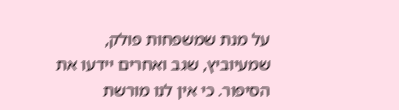על מנת שמשפחות פולק, שמעיוביץ, שגב ואחרים יידעו את הסיפור. כי אין לנו מורשת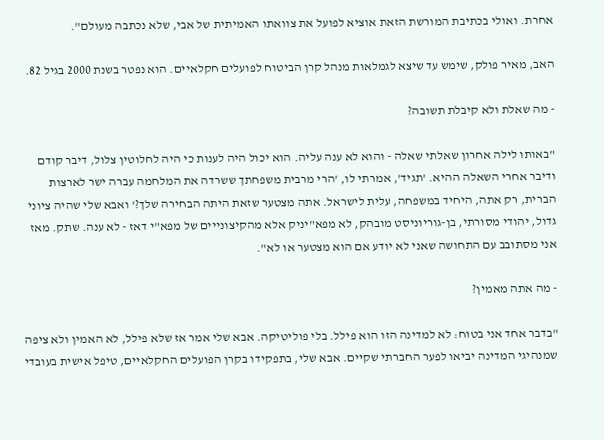אחרת. ואולי בכתיבת המורשת הזאת אוציא לפועל את צוואתו האמיתית של אבי, שלא נכתבה מעולם".

האב, מאיר פולק, שימש עד שיצא לגמלאות מנהל קרן הביטוח לפועלים חקלאיים. הוא נפטר בשנת 2000 בגיל 82.

- מה שאלת ולא קיבלת תשובה?

"באותו לילה אחרון שאלתי שאלה - והוא לא ענה עליה. הוא יכול היה לענות כי היה לחלוטין צלול, דיבר קודם ודיבר אחרי השאלה ההיא. 'תגיד', אמרתי לו, 'הרי מרבית משפחתך ששרדה את המלחמה עברה ישר לארצות הברית, רק אתה, היחיד במשפחה, עלית לישראל. אתה מצטער שזאת היתה הבחירה שלך?' ואבא שלי שהיה ציוני גדול, יהודי מסורתי, בן-גוריוניסט מובהק, לא מפא"יניק אלא מהקיצונייים של מפא"י דאז - לא ענה. שתק. מאז אני מסתובב עם התחושה שאני לא יודע אם הוא מצטער או לא".

- מה אתה מאמין?

"בדבר אחד אני בטוח: לא למדינה הזו הוא פילל. בלי פוליטיקה. אבא שלי אמר אז שלא פילל, לא האמין ולא ציפה שמנהיגי המדינה יביאו לפער החברתי שקיים. אבא שלי, בתפקידו בקרן הפועלים החקלאיים, טיפל אישית בעובדי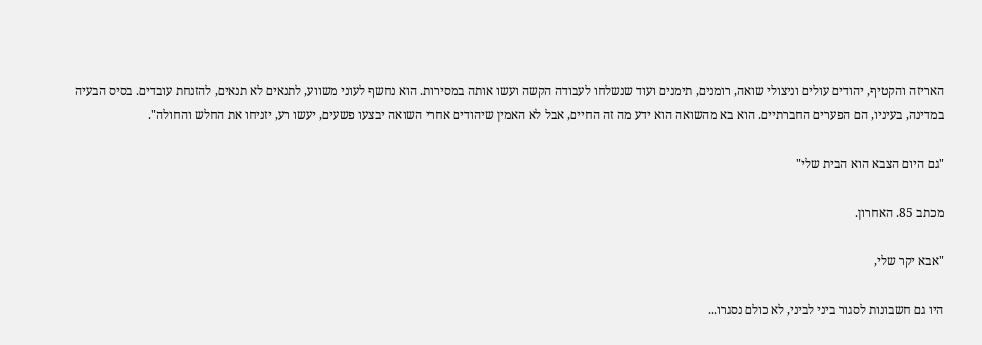האריזה והקטיף, יהודים עולים וניצולי שואה, רומנים, תימנים ועוד שנשלחו לעבודה הקשה ועשו אותה במסירות. הוא נחשף לעוני משווע, לתנאים לא תנאים, להזנחת עובדים. בסיס הבעיה במדינה, בעיניו, הם הפערים החברתיים. הוא בא מהשואה הוא ידע מה זה החיים, אבל לא האמין שיהודים אחרי השואה יבצעו פשעים, יעשו רע, יזניחו את החלש והחולה".

"גם היום הצבא הוא הבית שלי"

מכתב 85. האחרון.

"אבא יקר שלי,

היו גם חשבונות לסגור ביני לביני, לא כולם נסגרו...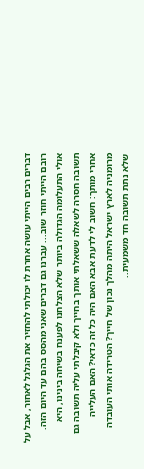דברים רבים הייתי עושה אחרת לו יכולתי להחזיר את הגלגל לאחור, אבל על רובם הייתי חוזר שוב... עברנו גם דברים שאני מהסס בהם עד היום הזה. אולי התעלומה הגדולה ביותר שלא הצלחנו לפענח בשיחה בינינו, היא תשובה חסרה לשאלה ששאלתי אותך בחייך ולא קיבלתי עליה תשובה גם אחרי מותך: חשוב לי לדעת אבא האם היה כל זה כדאי? האם העלייה מרומניה לארץ ישראל היתה מהלך נכון של חייך? הטרידה אותי העובדה שלא נתת תשובה חד משמעית..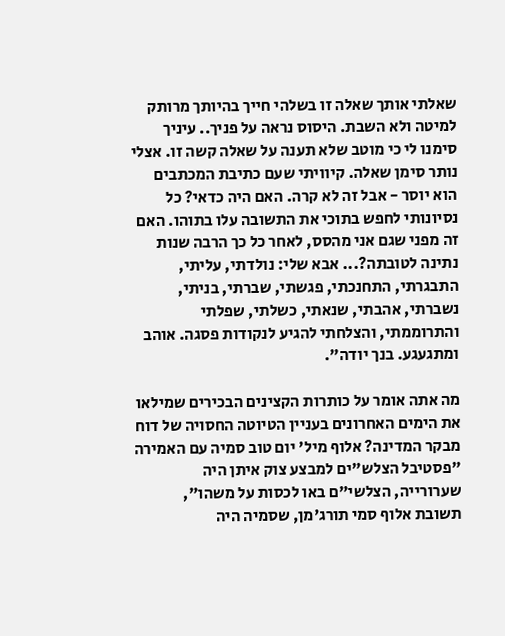שאלתי אותך שאלה זו בשלהי חייך בהיותך מרותק למיטה ולא השבת. היסוס נראה על פניך.. עיניך סימנו לי כי מוטב שלא תענה על שאלה קשה זו. אצלי נותר סימן שאלה. קיוויתי שעם כתיבת המכתבים הוא יוסר - אבל זה לא קרה. האם היה כדאי? כל נסיונותי לחפש בתוכי את התשובה עלו בתוהו. האם זה מפני שגם אני מהסס, לאחר כל כך הרבה שנות נתינה לטובתה?... אבא שלי: נולדתי, עליתי, התבגרתי, התחנכתי, פגשתי, שברתי, בניתי, נשברתי, אהבתי, שנאתי, כשלתי, שפלתי והתרוממתי, והצלחתי להגיע לנקודות פסגה. אוהב ומתגעגע. בנך יודה".

מה אתה אומר על כותרות הקצינים הבכירים שמילאו את הימים האחרונים בעניין הטיוטה החסויה של דוח מבקר המדינה? אלוף מיל' יום טוב סמיה עם האמירה "פסטיבל הצלש"ים למבצע צוק איתן היה שערורייה, הצלשי"ם באו לכסות על משהו", תשובת אלוף סמי תורג'מן, שסמיה היה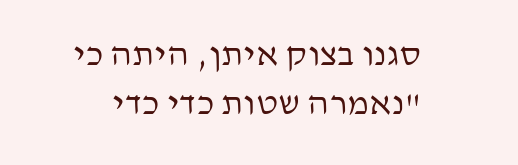סגנו בצוק איתן, היתה כי "נאמרה שטות כדי כדי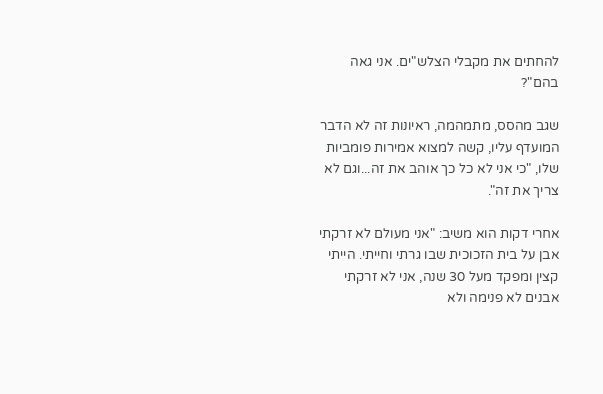להחתים את מקבלי הצלש"ים. אני גאה בהם"?

שגב מהסס, מתמהמה, ראיונות זה לא הדבר המועדף עליו, קשה למצוא אמירות פומביות שלו, "כי אני לא כל כך אוהב את זה...וגם לא צריך את זה".

אחרי דקות הוא משיב: "אני מעולם לא זרקתי אבן על בית הזכוכית שבו גרתי וחייתי. הייתי קצין ומפקד מעל 30 שנה, אני לא זרקתי אבנים לא פנימה ולא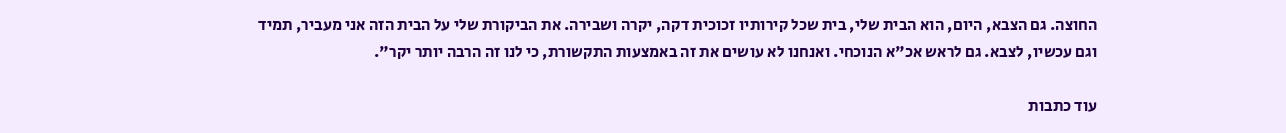החוצה. גם הצבא, היום, הוא הבית שלי, בית שכל קירותיו זכוכית דקה, יקרה ושבירה. את הביקורת שלי על הבית הזה אני מעביר, תמיד וגם עכשיו, לצבא. גם לראש אכ"א הנוכחי. ואנחנו לא עושים את זה באמצעות התקשורת, כי לנו זה הרבה יותר יקר".

עוד כתבות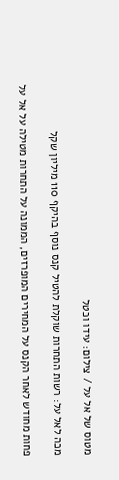מטוס של אל על / צילום: עידו וכטל

מכה לאל על: רשות התחרות שוקלת להטיל קנס נוסף בהיקף 110 מיליון שקל

פחות מחודש לאחר הקנס על המחירים המופרזים, הממונה על התחרות מטילה על אל על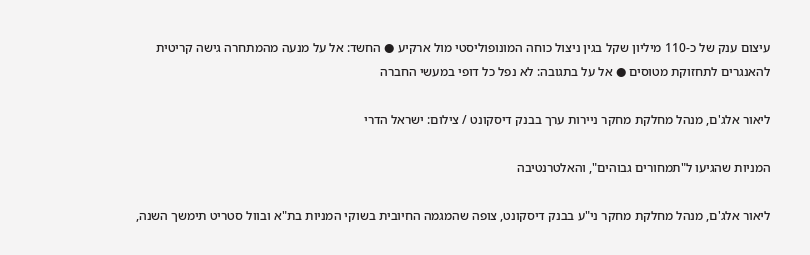עיצום ענק של כ-110 מיליון שקל בגין ניצול כוחה המונופוליסטי מול ארקיע ● החשד: אל על מנעה מהמתחרה גישה קריטית להאנגרים לתחזוקת מטוסים ● אל על בתגובה: לא נפל כל דופי במעשי החברה

ליאור אלג'ם, מנהל מחלקת מחקר ניירות ערך בבנק דיסקונט / צילום: ישראל הדרי

המניות שהגיעו ל"תמחורים גבוהים", והאלטרנטיבה

ליאור אלג'ם, מנהל מחלקת מחקר ני"ע בבנק דיסקונט, צופה שהמגמה החיובית בשוקי המניות בת"א ובוול סטריט תימשך השנה,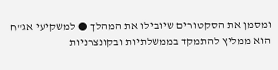ומסמן את הסקטורים שיובילו את המהלך ● למשקיעי אג"ח הוא ממליץ להתמקד בממשלתיות ובקונצרניות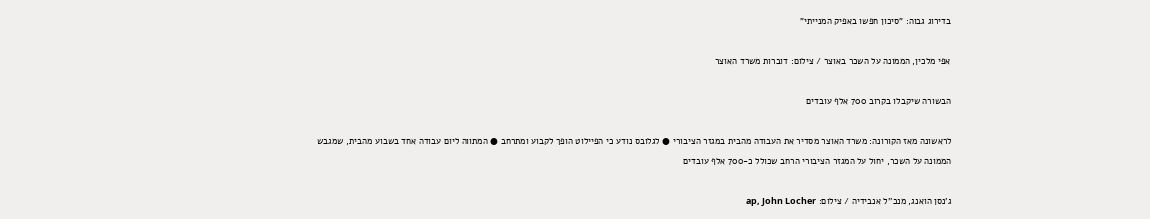בדירוג גבוה: "סיכון חפשו באפיק המנייתי"

אפי מלכין, הממונה על השכר באוצר / צילום: דוברות משרד האוצר

הבשורה שיקבלו בקרוב 700 אלף עובדים

לראשונה מאז הקורונה: משרד האוצר מסדיר את העבודה מהבית במגזר הציבורי ● לגלובס נודע כי הפיילוט הופך לקבוע ומתרחב ● המתווה ליום עבודה אחד בשבוע מהבית, שמגבש הממונה על השכר, יחול על המגזר הציבורי הרחב שכולל כ-700 אלף עובדים

ג'נסן הואנג, מנכ''ל אנבידיה / צילום: ap, John Locher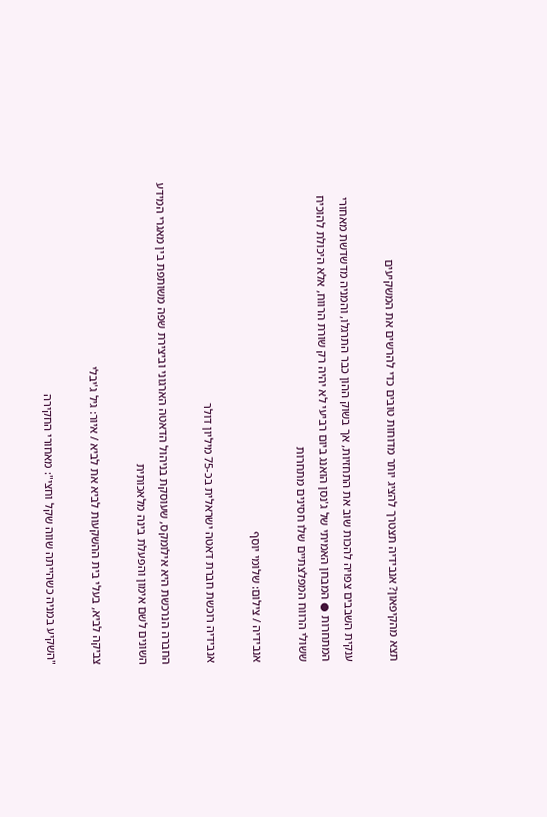תצא מהקיפאון? אנבידיה תצטרך להציג יותר מדוחות טובים כדי להרשים את המשקיעים

ענקית השבבים צפויה להכות שוב את התחזיות, אך בשוק ההון כבר התרגלו, והמניה מדשדשת מאחורי המתחרות ● המבחן האמיתי של ג'נסן הואנג ביום רביעי לא יהיה רק שורת הרווח, אלא היכולת להוכיח ששולי הרווח המפלצתיים שלו חסינים מתחרות

אנבידיה / צילום: שלומי יוסף

אנבידיה רוכשת חברת דאטה ישראלית בכ-75 מיליון דולר

החברה הנרכשת היא אילומקס, שעוסקת בניהול הדאטה הארגוני וביצירת שפה משותפת בין מאגרי המידע השונים לשם אימון והפעלת בינה מלאכותית

צביקה לביא, בעלי בית ההשקעות לביא את לביא / איור: גיל ג'יבלי

"השקיע במניה כשהייתה שווה שקל וחצי": מאחורי החקירה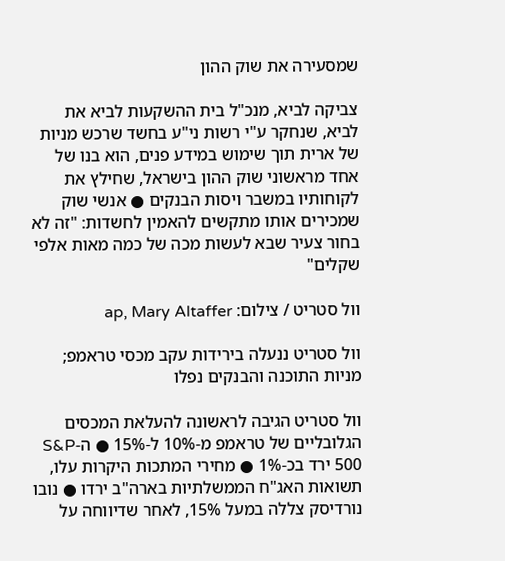שמסעירה את שוק ההון

צביקה לביא, מנכ"ל בית ההשקעות לביא את לביא, שנחקר ע"י רשות ני"ע בחשד שרכש מניות של ארית תוך שימוש במידע פנים, הוא בנו של אחד מראשוני שוק ההון בישראל, שחילץ את לקוחותיו במשבר ויסות הבנקים ● אנשי שוק שמכירים אותו מתקשים להאמין לחשדות: "זה לא בחור צעיר שבא לעשות מכה של כמה מאות אלפי שקלים"

וול סטריט / צילום: ap, Mary Altaffer

וול סטריט ננעלה בירידות עקב מכסי טראמפ; מניות התוכנה והבנקים נפלו

וול סטריט הגיבה לראשונה להעלאת המכסים הגלובליים של טראמפ מ-10% ל-15% ● ה-S&P 500 ירד בכ-1% ● מחירי המתכות היקרות עלו, תשואות האג"ח הממשלתיות בארה"ב ירדו ● נובו נורדיסק צללה במעל 15%, לאחר שדיווחה על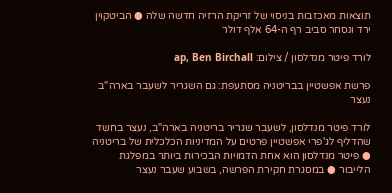תוצאות מאכזבות בניסוי של זריקת הרזיה חדשה שלה ● הביטקוין ירד ונסחר סביב רף ה-64 אלף דולר

לורד פיטר מנדלסון / צילום: ap, Ben Birchall

פרשת אפשטיין בבריטניה מסתעפת: גם השגריר לשעבר בארה"ב נעצר

לורד פיטר מנדלסון, לשעבר שגריר בריטניה בארה"ב, נעצר בחשד שהדליף לג'פרי אפשטיין פרטים על המדיניות הכלכלית של בריטניה ● פיטר מנדלסון הוא אחת הדמויות הבכירות ביותר במפלגת הלייבור ● במסגרת חקירת הפרשה, בשבוע שעבר נעצר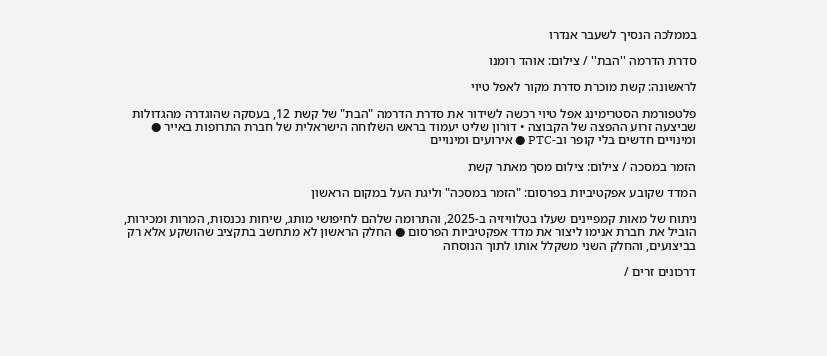בממלכה הנסיך לשעבר אנדרו

סדרת הדרמה ''הבת'' / צילום: אוהד רומנו

לראשונה: קשת מוכרת סדרת מקור לאפל טיוי

פלטפורמת הסטרימינג אפל טיוי רכשה לשידור את סדרת הדרמה "הבת" של קשת 12, בעסקה שהוגדרה מהגדולות שביצעה זרוע ההפצה של הקבוצה • דורון שליט יעמוד בראש השלוחה הישראלית של חברת התרופות באייר ● ומינויים חדשים בלי קופר וב-PTC ● אירועים ומינויים

הזמר במסכה / צילום: צילום מסך מאתר קשת

המדד שקובע אפקטיביות בפרסום: "הזמר במסכה" וליגת העל במקום הראשון

ניתוח של מאות קמפיינים שעלו בטלוויזיה ב-2025, והתרומה שלהם לחיפושי מותג, שיחות נכנסות, המרות ומכירות, הוביל את חברת אנימו ליצור את מדד אפקטיביות הפרסום ● החלק הראשון לא מתחשב בתקציב שהושקע אלא רק בביצועים, והחלק השני משקלל אותו לתוך הנוסחה

דרכונים זרים /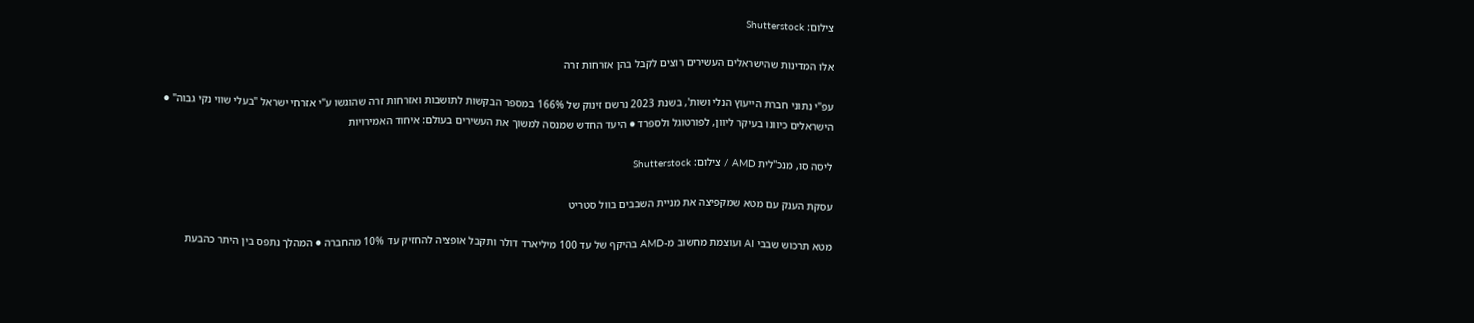צילום: Shutterstock

אלו המדינות שהישראלים העשירים רוצים לקבל בהן אזרחות זרה

עפ"י נתוני חברת הייעוץ הנלי ושות', בשנת 2023 נרשם זינוק של 166% במספר הבקשות לתושבות ואזרחות זרה שהוגשו ע"י אזרחי ישראל "בעלי שווי נקי גבוה" ●  הישראלים כיוונו בעיקר ליוון, לפורטוגל ולספרד ● היעד החדש שמנסה למשוך את העשירים בעולם: איחוד האמירויות

ליסה סו, מנכ''לית AMD / צילום: Shutterstock

עסקת הענק עם מטא שמקפיצה את מניית השבבים בוול סטריט

מטא תרכוש שבבי AI ועוצמת מחשוב מ-AMD בהיקף של עד 100 מיליארד דולר ותקבל אופציה להחזיק עד 10% מהחברה ● המהלך נתפס בין היתר כהבעת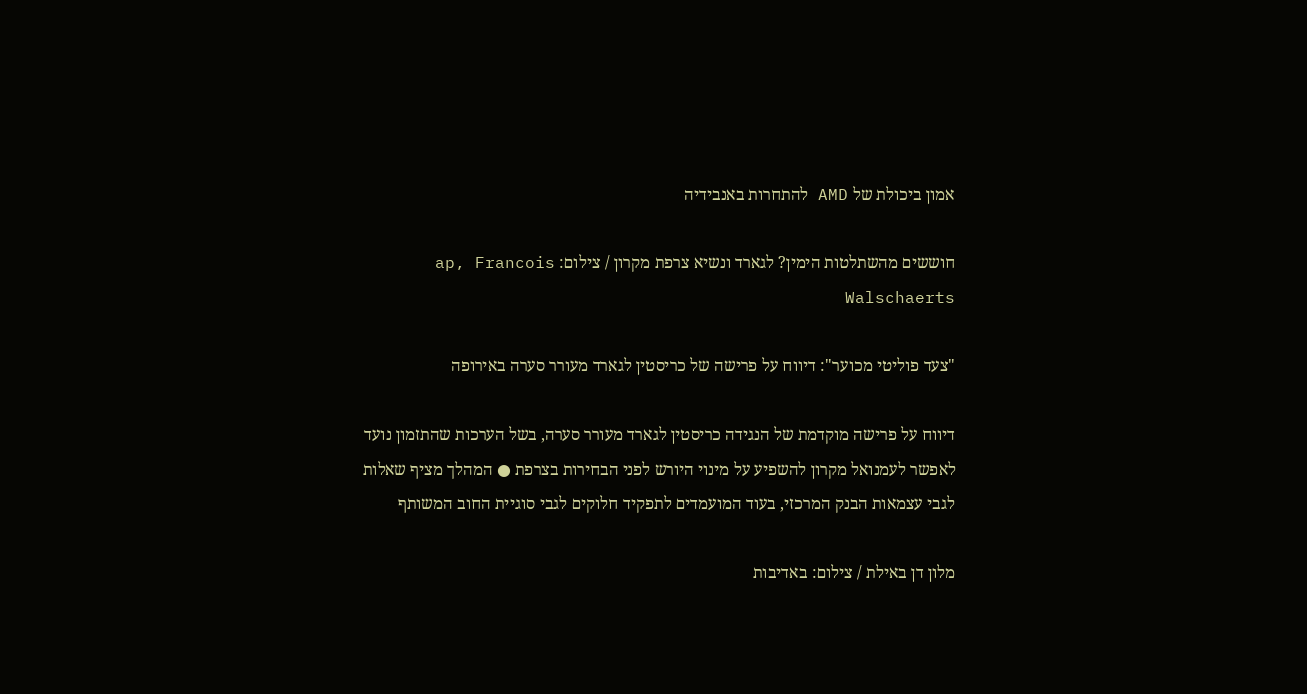אמון ביכולת של AMD להתחרות באנבידיה

חוששים מהשתלטות הימין? לגארד ונשיא צרפת מקרון / צילום: ap, Francois Walschaerts

"צעד פוליטי מכוער": דיווח על פרישה של כריסטין לגארד מעורר סערה באירופה

דיווח על פרישה מוקדמת של הנגידה כריסטין לגארד מעורר סערה, בשל הערכות שהתזמון נועד לאפשר לעמנואל מקרון להשפיע על מינוי היורש לפני הבחירות בצרפת ● המהלך מציף שאלות לגבי עצמאות הבנק המרכזי, בעוד המועמדים לתפקיד חלוקים לגבי סוגיית החוב המשותף

מלון דן באילת / צילום: באדיבות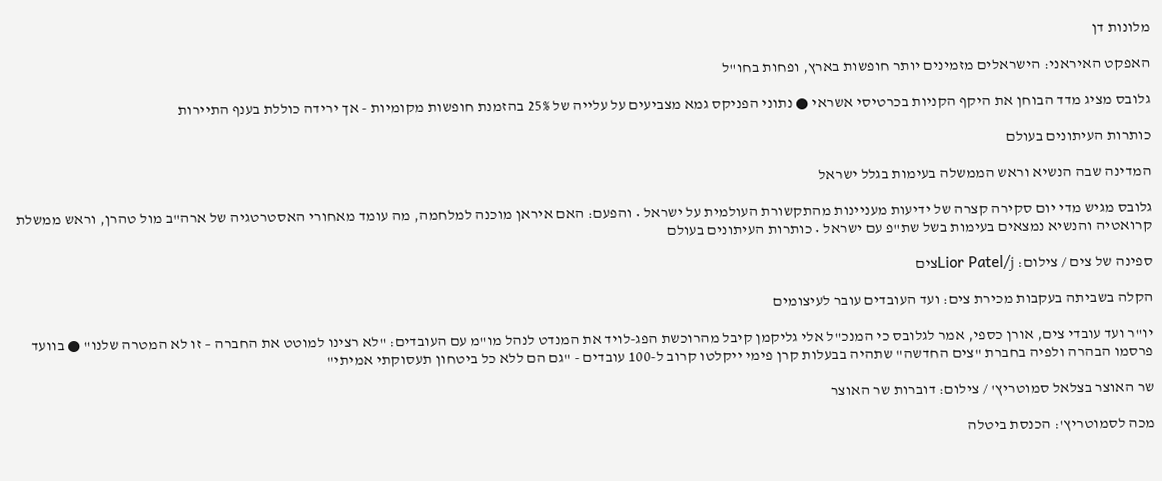מלונות דן

האפקט האיראני: הישראלים מזמינים יותר חופשות בארץ, ופחות בחו"ל

גלובס מציג מדד הבוחן את היקף הקניות בכרטיסי אשראי ● נתוני הפניקס גמא מצביעים על עלייה של 25% בהזמנת חופשות מקומיות - אך ירידה כוללת בענף התיירות

כותרות העיתונים בעולם

המדינה שבה הנשיא וראש הממשלה בעימות בגלל ישראל

גלובס מגיש מדי יום סקירה קצרה של ידיעות מעניינות מהתקשורת העולמית על ישראל • והפעם: האם איראן מוכנה למלחמה, מה עומד מאחורי האסטרטגיה של ארה"ב מול טהרן, וראש ממשלת קרואטיה והנשיא נמצאים בעימות בשל שת"פ עם ישראל • כותרות העיתונים בעולם

ספינה של צים / צילום: Lior Patel/jצים

הקלה בשביתה בעקבות מכירת צים: ועד העובדים עובר לעיצומים

יו"ר ועד עובדי צים, אורן כספי, אמר לגלובס כי המנכ"ל אלי גליקמן קיבל מהרוכשת הפג-לויד את המנדט לנהל מו"מ עם העובדים: "לא רצינו למוטט את החברה – זו לא המטרה שלנו" ● בוועד פרסמו הבהרה ולפיה בחברת "צים החדשה" שתהיה בבעלות קרן פימי ייקלטו קרוב ל-100 עובדים - "גם הם ללא כל ביטחון תעסוקתי אמיתי"

שר האוצר בצלאל סמוטריץ' / צילום: דוברות שר האוצר

מכה לסמוטריץ': הכנסת ביטלה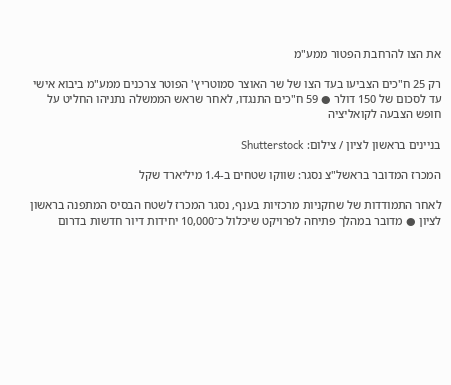את הצו להרחבת הפטור ממע"מ

רק 25 ח"כים הצביעו בעד הצו של שר האוצר סמוטריץ' הפוטר צרכנים ממע"מ ביבוא אישי עד לסכום של 150 דולר ● 59 ח"כים התנגדו, לאחר שראש הממשלה נתניהו החליט על חופש הצבעה לקואליציה

בניינים בראשון לציון / צילום: Shutterstock

המכרז המדובר בראשל"צ נסגר: שווקו שטחים ב-1.4 מיליארד שקל

לאחר התמודדות של שחקניות מרכזיות בענף, נסגר המכרז לשטח הבסיס המתפנה בראשון לציון ● מדובר במהלך פתיחה לפרויקט שיכלול כ־10,000 יחידות דיור חדשות בדרום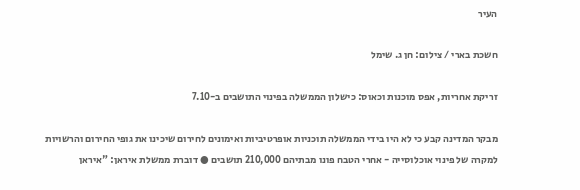העיר

חשכת בארי / צילום: חן ג. שימל

זריקת אחריות, אפס מוכנות וכאוס: כישלון הממשלה בפינוי התושבים ב-7.10

מבקר המדינה קבע כי לא היו בידי הממשלה תוכניות אופרטיביות ואימונים לחירום שיכינו את גופי החירום והרשויות למקרה של פינוי אוכלוסייה - אחרי הטבח פונו מבתיהם 210,000 תושבים ● דוברת ממשלת איראן: "איראן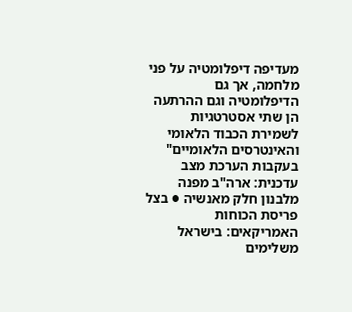מעדיפה דיפלומטיה על פני מלחמה, אך גם הדיפלומטיה וגם ההרתעה הן שתי אסטרטגיות לשמירת הכבוד הלאומי והאינטרסים הלאומיים" בעקבות הערכת מצב עדכנית: ארה"ב מפנה מלבנון חלק מאנשיה ● בצל פריסת הכוחות האמריקאים: בישראל משלימים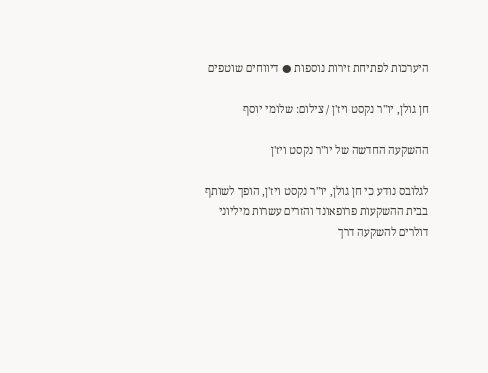היערכות לפתיחת זירות נוספות ● דיווחים שוטפים

חן גולן, יו''ר נקסט ויז'ן / צילום: שלומי יוסף

ההשקעה החדשה של יו"ר נקסט ויז'ן

לגלובס נודע כי חן גולן, יו"ר נקסט ויז'ן, הופך לשותף בבית ההשקעות פרופאונד והזרים עשרות מיליוני דולרים להשקעה דרך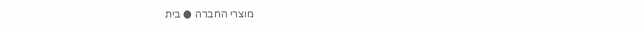מוצרי החברה ● בית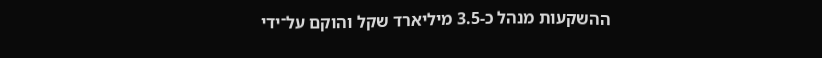ההשקעות מנהל כ-3.5 מיליארד שקל והוקם על־ידי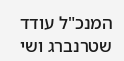המנכ"ל עודד שטרנברג ושי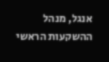אנגל, מנהל ההשקעות הראשי